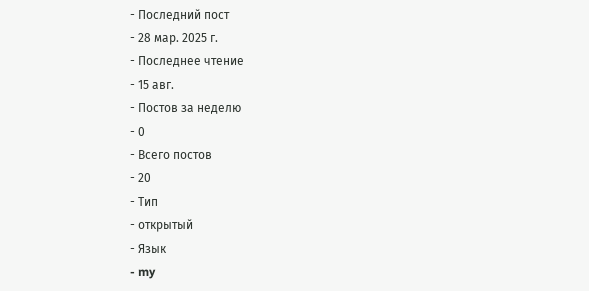- Последний пост
- 28 мар. 2025 г.
- Последнее чтение
- 15 авг.
- Постов за неделю
- 0
- Всего постов
- 20
- Тип
- открытый
- Язык
- my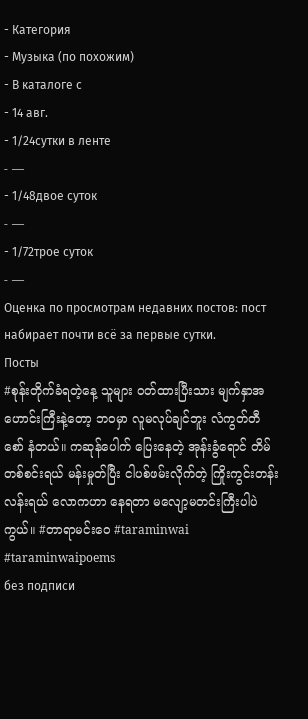- Категория
- Музыка (по похожим)
- В каталоге с
- 14 авг.
- 1/24сутки в ленте
- —
- 1/48двое суток
- —
- 1/72трое суток
- —
Оценка по просмотрам недавних постов: пост набирает почти всё за первые сутки.
Посты
#စုန်းတိုက်ခံရတဲ့နေ့ သူများ ဝတ်ထားပြီးသား မျက်နှာအဟောင်းကြီးနဲ့တော့ ဘဝမှာ လူမလုပ်ချင်ဘူး လံကွတ်တီစော် နံတယ်။ ကဆုန်ပေါက် ပြေးနေတဲ့ အုန်းခွံရောင် တိမ်တစ်စင်းရယ် မန်းမှုတ်ပြီး ငါပစ်ဖမ်းလိုက်တဲ့ ကြိုးကွင်းတန်းလန်းရယ် လောကဟာ နေရတာ မလျော့မတင်းကြီးပါပဲကွယ်။ #တာရာမင်းဝေ #taraminwai #taraminwaipoems
без подписи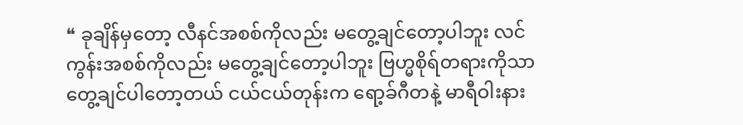❝ ခုချိန်မှတော့ လီနင်အစစ်ကိုလည်း မတွေ့ချင်တော့ပါဘူး လင်ကွန်းအစစ်ကိုလည်း မတွေ့ချင်တော့ပါဘူး ဗြဟ္မစိုရ်တရားကိုသာ တွေ့ချင်ပါတော့တယ် ငယ်ငယ်တုန်းက ရော့ခ်ဂီတနဲ့ မာရီဝါးနား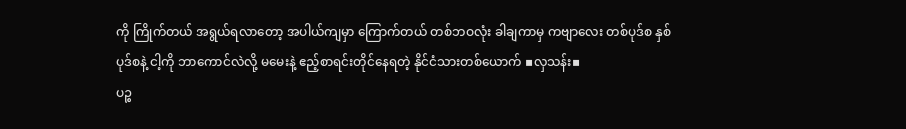ကို ကြိုက်တယ် အရွယ်ရလာတော့ အပါယ်ကျမှာ ကြောက်တယ် တစ်ဘဝလုံး ခါချကာမှ ကဗျာလေး တစ်ပုဒ်စ နှစ်ပုဒ်စနဲ့ ငါ့ကို ဘာကောင်လဲလို့ မမေးနဲ့ ဧည့်စာရင်းတိုင်နေရတဲ့ နိုင်ငံသားတစ်ယောက် ▪လှသန်း▪
ပဉ္စ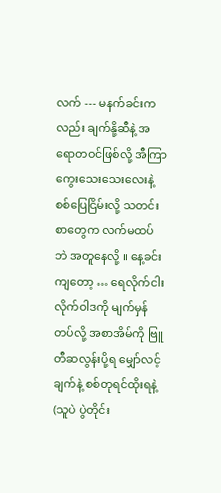လက် --- မနက်ခင်းကလည်း ချက်နို့ဆီနဲ့ အရောတဝင်ဖြစ်လို့ အီကြာကွေးသေးသေးလေးနဲ့ စစ်ပြေငြိမ်းလို့ သတင်းစာတွေက လက်မထပ်ဘဲ အတူနေလို့ ။ နေ့ခင်းကျတော့ … ရေလိုက်ငါးလိုက်ဝါဒကို မျက်မှန်တပ်လို့ အစာအိမ်ကို ဗြူတီဆလွန်းပို့ရ မျှော်လင့်ချက်နဲ့ စစ်တုရင်ထိုးရနဲ့ (သူပဲ ပွဲတိုင်း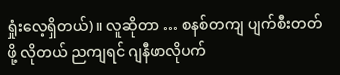ရှုံးလေ့ရှိတယ်)။ လူဆိုတာ … စနစ်တကျ ပျက်စီးတတ်ဖို့ လိုတယ် ညကျရင် ဂျနီဖာလိုပက်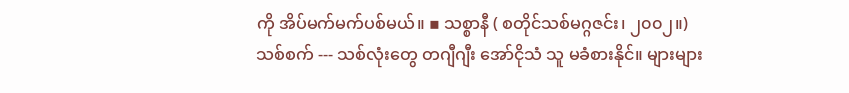ကို အိပ်မက်မက်ပစ်မယ်။ ▪ သစ္စာနီ ( စတိုင်သစ်မဂ္ဂဇင်း၊ ၂၀၀၂။)
သစ်စက် --- သစ်လုံးတွေ တဂျီဂျီး အော်ငိုသံ သူ မခံစားနိုင်။ များများ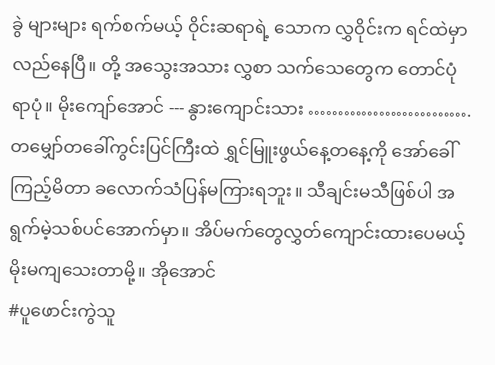ခွဲ များများ ရက်စက်မယ့် ဝိုင်းဆရာရဲ့ သောက လွှဝိုင်းက ရင်ထဲမှာ လည်နေပြီ။ တို့ အသွေးအသား လွှစာ သက်သေတွေက တောင်ပုံရာပုံ။ မိုးကျော်အောင် --- နွားကျောင်းသား ………………………. တမျှော်တခေါ်ကွင်းပြင်ကြီးထဲ ရွှင်မြူးဖွယ်နေ့တနေ့ကို အော်ခေါ်ကြည့်မိတာ ခလောက်သံပြန်မကြားရဘူး။ သီချင်းမသီဖြစ်ပါ အရွက်မဲ့သစ်ပင်အောက်မှာ။ အိပ်မက်တွေလွှတ်ကျောင်းထားပေမယ့် မိုးမကျသေးတာမို့။ အိုအောင်
#ပူဖောင်းကွဲသူ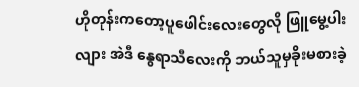ဟိုတုန်းကတော့ပူဖေါင်းလေးတွေလို ဖြူမွေ့ပါးလျား အဲဒီ နွေရာသီလေးကို ဘယ်သူမှခိုးမစားခဲ့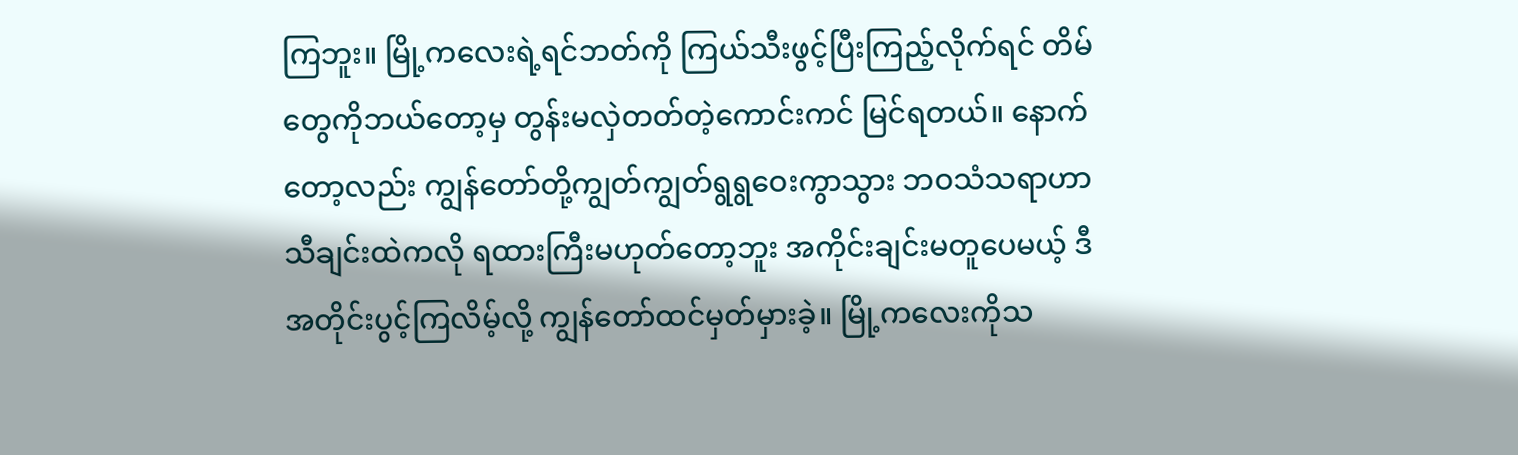ကြဘူး။ မြို့ကလေးရဲ့ရင်ဘတ်ကို ကြယ်သီးဖွင့်ပြီးကြည့်လိုက်ရင် တိမ်တွေကိုဘယ်တော့မှ တွန်းမလှဲတတ်တဲ့ကောင်းကင် မြင်ရတယ်။ နောက်တော့လည်း ကျွန်တော်တို့ကျွတ်ကျွတ်ရွရွဝေးကွာသွား ဘဝသံသရာဟာ သီချင်းထဲကလို ရထားကြီးမဟုတ်တော့ဘူး အကိုင်းချင်းမတူပေမယ့် ဒီအတိုင်းပွင့်ကြလိမ့်လို့ ကျွန်တော်ထင်မှတ်မှားခဲ့။ မြို့ကလေးကိုသ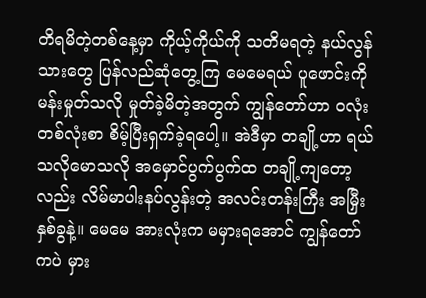တိရမိတဲ့တစ်နေ့မှာ ကိုယ့်ကိုယ်ကို သတိမရတဲ့ နယ်လွန်သားတွေ ပြန်လည်ဆုံတွေ့ကြ မေမေရယ် ပူဖောင်းကိုမန်းမှုတ်သလို မှုတ်ခဲ့မိတဲ့အတွက် ကျွန်တော်ဟာ ဝလုံးတစ်လုံးစာ စိမ့်ပြီးရှက်ခဲ့ရပေါ့။ အဲဒီမှာ တချို့ဟာ ရယ်သလိုမောသလို အမှောင်ပွက်ပွက်ထ တချို့ကျတော့လည်း လိမ်မာပါးနပ်လွန်းတဲ့ အလင်းတန်းကြီး အမြှီးနှစ်ခွနဲ့။ မေမေ အားလုံးက မမှားရအောင် ကျွန်တော်ကပဲ မှား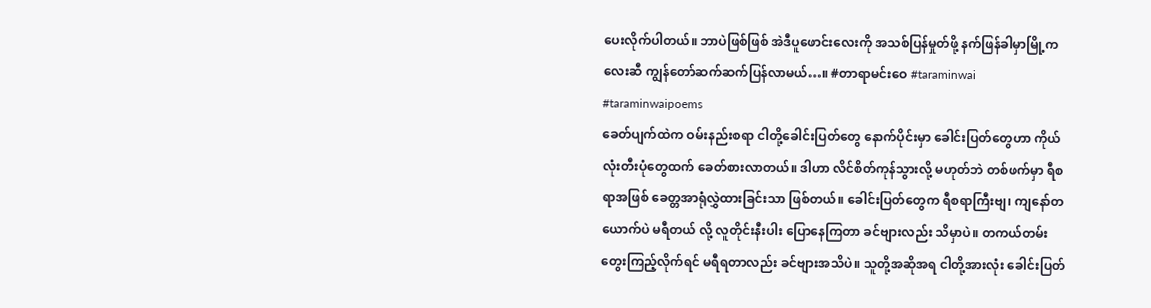ပေးလိုက်ပါတယ်။ ဘာပဲဖြစ်ဖြစ် အဲဒီပူဖောင်းလေးကို အသစ်ပြန်မှုတ်ဖို့ နက်ဖြန်ခါမှာမြို့ကလေးဆီ ကျွန်တော်ဆက်ဆက်ပြန်လာမယ်…။ #တာရာမင်းဝေ #taraminwai #taraminwaipoems
ခေတ်ပျက်ထဲက ဝမ်းနည်းစရာ ငါတို့ခေါင်းပြတ်တွေ နောက်ပိုင်းမှာ ခေါင်းပြတ်တွေဟာ ကိုယ်လုံးတီးပုံတွေထက် ခေတ်စားလာတယ်။ ဒါဟာ လိင်စိတ်ကုန်သွားလို့ မဟုတ်ဘဲ တစ်ဖက်မှာ ရီစရာအဖြစ် ခေတ္တအာရုံလွှဲထားခြင်းသာ ဖြစ်တယ်။ ခေါင်းပြတ်တွေက ရီစရာကြီးဗျ၊ ကျနော်တယောက်ပဲ မရီတယ် လို့ လူတိုင်းနီးပါး ပြောနေကြတာ ခင်ဗျားလည်း သိမှာပဲ။ တကယ်တမ်းတွေးကြည့်လိုက်ရင် မရီရတာလည်း ခင်ဗျားအသိပဲ။ သူတို့အဆိုအရ ငါတို့အားလုံး ခေါင်းပြတ်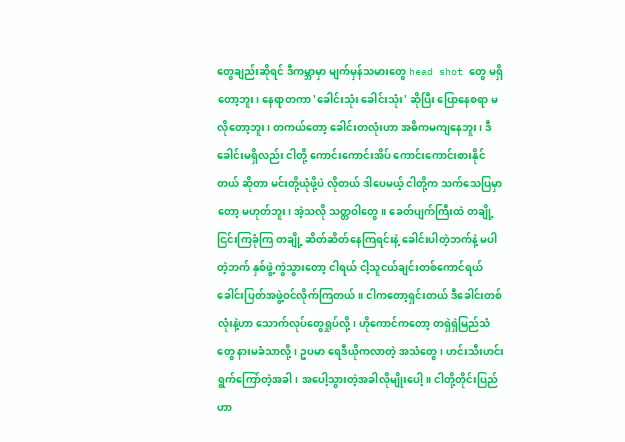တွေချည်းဆိုရင် ဒီကမ္ဘာမှာ မျက်မှန်သမားတွေ head shot တွေ မရှိတော့ဘူး၊ နေရာတကာ 'ခေါင်းသုံး ခေါင်းသုံး' ဆိုပြီး ပြောနေစရာ မလိုတော့ဘူး၊ တကယ်တော့ ခေါင်းတလုံးဟာ အဓိကမကျနေဘူး၊ ဒီခေါင်းမရှိလည်း ငါတို့ ကောင်းကောင်းအိပ် ကောင်းကောင်းစားနိုင်တယ် ဆိုတာ မင်းတို့ယုံဖို့ပဲ လိုတယ် ဒါပေမယ့် ငါတို့က သက်သေပြမှာတော့ မဟုတ်ဘူး၊ အဲ့သလို သတ္တဝါတွေ။ ခေတ်ပျက်ကြီးထဲ တချို့ ငြင်းကြခုံကြ တချို့ ဆိတ်ဆိတ်နေကြရင်းနဲ့ ခေါင်းပါတဲ့ဘက်နဲ့ မပါတဲ့ဘက် နှစ်ဖွဲ့ကွဲသွားတော့ ငါရယ် ငါ့သူငယ်ချင်းတစ်ကောင်ရယ် ခေါင်းပြတ်အဖွဲ့ဝင်လိုက်ကြတယ်။ ငါကတော့ရှင်းတယ် ဒီခေါင်းတစ်လုံးနဲ့ဟာ သောက်လုပ်တွေရှုပ်လို့၊ ဟိုကောင်ကတော့ တရှဲရှဲမြည်သံတွေ နားမခံသာလို့၊ ဥပမာ ရေဒီယိုကလာတဲ့ အသံတွေ၊ ဟင်းသီးဟင်းရွက်ကြော်တဲ့အခါ၊ အပေါ့သွားတဲ့အခါလိုမျိုးပေါ့။ ငါတို့တိုင်းပြည်ဟာ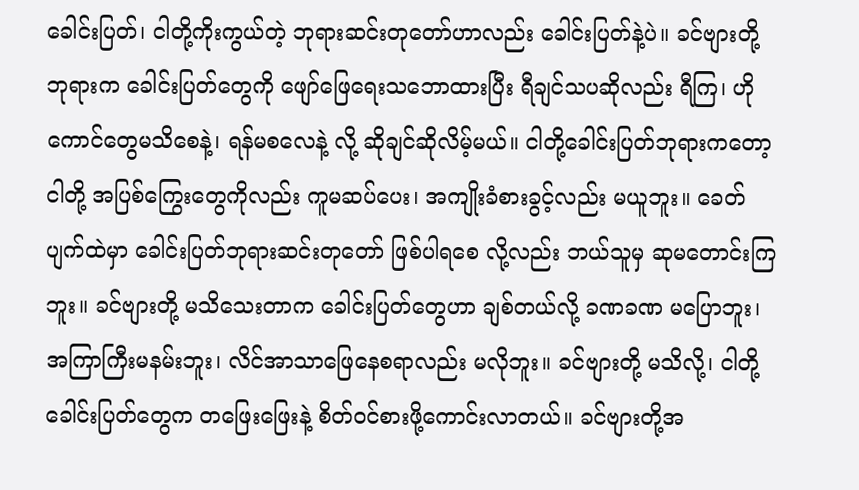ခေါင်းပြတ်၊ ငါတို့ကိုးကွယ်တဲ့ ဘုရားဆင်းတုတော်ဟာလည်း ခေါင်းပြတ်နဲ့ပဲ။ ခင်ဗျားတို့ဘုရားက ခေါင်းပြတ်တွေကို ဖျော်ဖြေရေးသဘောထားပြီး ရီချင်သပဆိုလည်း ရီကြ၊ ဟိုကောင်တွေမသိစေနဲ့၊ ရန်မစလေနဲ့ လို့ ဆိုချင်ဆိုလိမ့်မယ်။ ငါတို့ခေါင်းပြတ်ဘုရားကတော့ ငါတို့ အပြစ်ကြွေးတွေကိုလည်း ကူမဆပ်ပေး၊ အကျိုးခံစားခွင့်လည်း မယူဘူး။ ခေတ်ပျက်ထဲမှာ ခေါင်းပြတ်ဘုရားဆင်းတုတော် ဖြစ်ပါရစေ လို့လည်း ဘယ်သူမှ ဆုမတောင်းကြဘူး။ ခင်ဗျားတို့ မသိသေးတာက ခေါင်းပြတ်တွေဟာ ချစ်တယ်လို့ ခဏခဏ မပြောဘူး၊ အကြာကြီးမနမ်းဘူး၊ လိင်အာသာဖြေနေစရာလည်း မလိုဘူး။ ခင်ဗျားတို့ မသိလို့၊ ငါတို့ ခေါင်းပြတ်တွေက တဖြေးဖြေးနဲ့ စိတ်ဝင်စားဖို့ကောင်းလာတယ်။ ခင်ဗျားတို့အ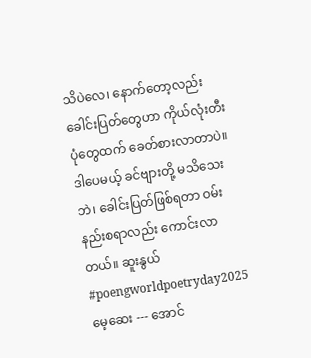သိပဲလေ၊ နောက်တော့လည်း ခေါင်းပြတ်တွေဟာ ကိုယ်လုံးတီးပုံတွေထက် ခေတ်စားလာတာပဲ။ ဒါပေမယ့် ခင်ဗျားတို့ မသိသေးဘဲ၊ ခေါင်းပြတ်ဖြစ်ရတာ ဝမ်းနည်းစရာလည်း ကောင်းလာတယ်။ ဆူးနွယ် #poengworldpoetryday2025
မေ့ဆေး --- အောင်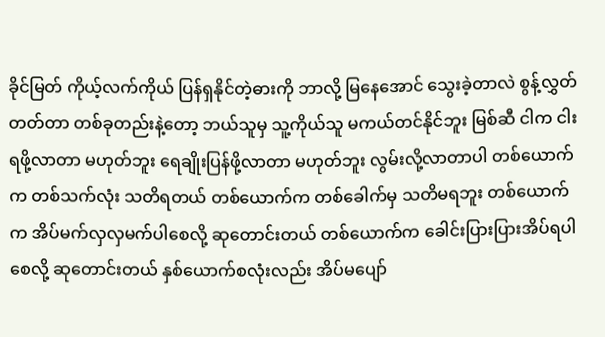ခိုင်မြတ် ကိုယ့်လက်ကိုယ် ပြန်ရှနိုင်တဲ့ဓားကို ဘာလို့ မြနေအောင် သွေးခဲ့တာလဲ စွန့်လွှတ်တတ်တာ တစ်ခုတည်းနဲ့တော့ ဘယ်သူမှ သူ့ကိုယ်သူ မကယ်တင်နိုင်ဘူး မြစ်ဆီ ငါက ငါးရဖို့လာတာ မဟုတ်ဘူး ရေချိုးပြန်ဖို့လာတာ မဟုတ်ဘူး လွမ်းလို့လာတာပါ တစ်ယောက်က တစ်သက်လုံး သတိရတယ် တစ်ယောက်က တစ်ခေါက်မှ သတိမရဘူး တစ်ယောက်က အိပ်မက်လှလှမက်ပါစေလို့ ဆုတောင်းတယ် တစ်ယောက်က ခေါင်းပြားပြားအိပ်ရပါစေလို့ ဆုတောင်းတယ် နှစ်ယောက်စလုံးလည်း အိပ်မပျော်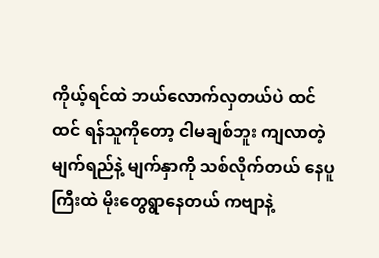ကိုယ့်ရင်ထဲ ဘယ်လောက်လှတယ်ပဲ ထင်ထင် ရန်သူကိုတော့ ငါမချစ်ဘူး ကျလာတဲ့မျက်ရည်နဲ့ မျက်နှာကို သစ်လိုက်တယ် နေပူကြီးထဲ မိုးတွေရွာနေတယ် ကဗျာနဲ့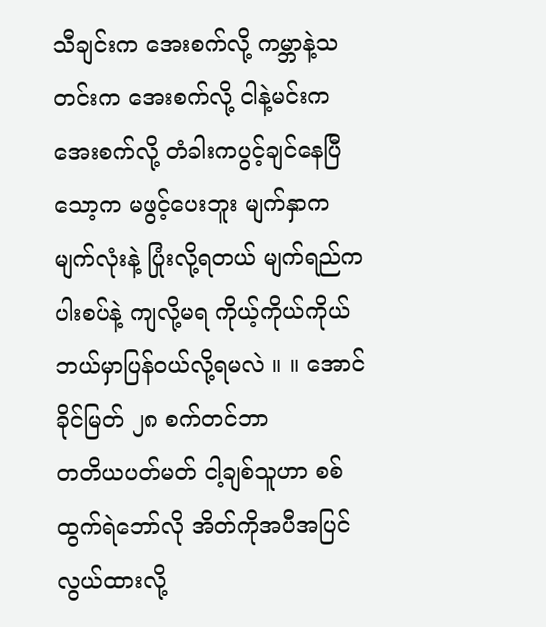သီချင်းက အေးစက်လို့ ကမ္ဘာနဲ့သတင်းက အေးစက်လို့ ငါနဲ့မင်းက အေးစက်လို့ တံခါးကပွင့်ချင်နေပြီ သော့က မဖွင့်ပေးဘူး မျက်နှာက မျက်လုံးနဲ့ ပြုံးလို့ရတယ် မျက်ရည်က ပါးစပ်နဲ့ ကျလို့မရ ကိုယ့်ကိုယ်ကိုယ် ဘယ်မှာပြန်ဝယ်လို့ရမလဲ ။ ။ အောင်ခိုင်မြတ် ၂၈ စက်တင်ဘာ
တတိယပတ်မတ် ငါ့ချစ်သူဟာ စစ်ထွက်ရဲဘော်လို အိတ်ကိုအပီအပြင်လွယ်ထားလို့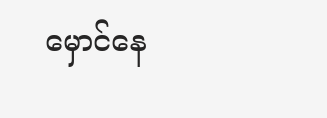မှောင်နေ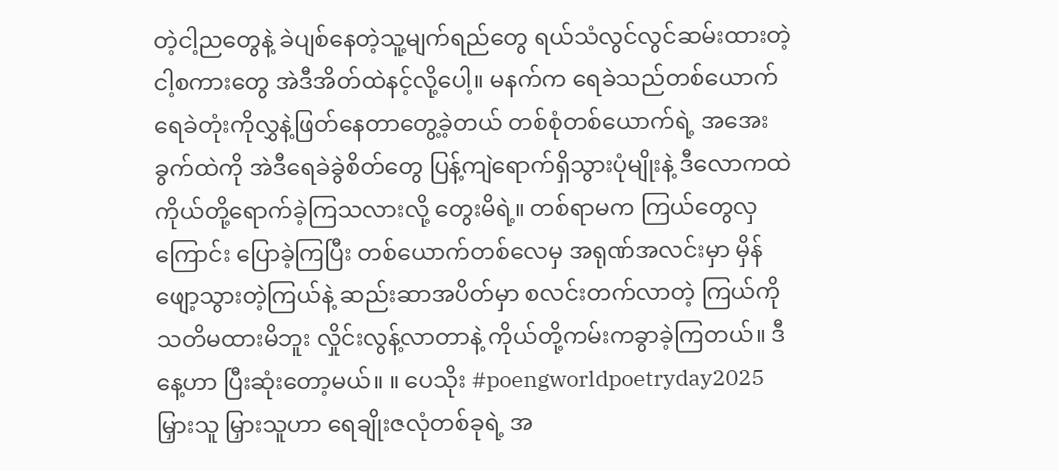တဲ့ငါ့ညတွေနဲ့ ခဲပျစ်နေတဲ့သူ့မျက်ရည်တွေ ရယ်သံလွင်လွင်ဆမ်းထားတဲ့ ငါ့စကားတွေ အဲဒီအိတ်ထဲနင့်လို့ပေါ့။ မနက်က ရေခဲသည်တစ်ယောက် ရေခဲတုံးကိုလွှနဲ့ဖြတ်နေတာတွေ့ခဲ့တယ် တစ်စုံတစ်ယောက်ရဲ့ အအေးခွက်ထဲကို အဲဒီရေခဲခွဲစိတ်တွေ ပြန့်ကျဲရောက်ရှိသွားပုံမျိုးနဲ့ ဒီလောကထဲ ကိုယ်တို့ရောက်ခဲ့ကြသလားလို့ တွေးမိရဲ့။ တစ်ရာမက ကြယ်တွေလှကြောင်း ပြောခဲ့ကြပြီး တစ်ယောက်တစ်လေမှ အရုဏ်အလင်းမှာ မှိန်ဖျော့သွားတဲ့ကြယ်နဲ့ ဆည်းဆာအပိတ်မှာ စလင်းတက်လာတဲ့ ကြယ်ကို သတိမထားမိဘူး လှိုင်းလွန့်လာတာနဲ့ ကိုယ်တို့ကမ်းကခွာခဲ့ကြတယ်။ ဒီနေ့ဟာ ပြီးဆုံးတော့မယ်။ ။ ပေသိုး #poengworldpoetryday2025
မြှားသူ မြှားသူဟာ ရေချိုးဇလုံတစ်ခုရဲ့ အ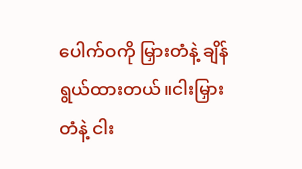ပေါက်ဝကို မြှားတံနဲ့ ချိန်ရွယ်ထားတယ်။ငါးမြှားတံနဲ့ ငါး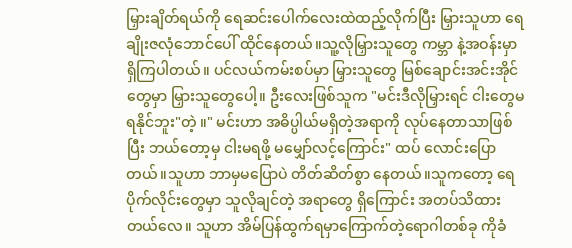မြှားချိတ်ရယ်ကို ရေဆင်းပေါက်လေးထဲထည့်လိုက်ပြီး မြှားသူဟာ ရေချိုးဇလုံဘောင်ပေါ် ထိုင်နေတယ်။သူ့လိုမြှားသူတွေ ကမ္ဘာ နဲ့အဝန်းမှာ ရှိကြပါတယ်။ ပင်လယ်ကမ်းစပ်မှာ မြှားသူတွေ မြစ်ချောင်းအင်းအိုင်တွေမှာ မြှားသူတွေပေါ့။ ဦးလေးဖြစ်သူက "မင်းဒီလိုမြှားရင် ငါးတွေမရနိုင်ဘူး"တဲ့ ။" မင်းဟာ အဓိပ္ပါယ်မရှိတဲ့အရာကို လုပ်နေတာသာဖြစ် ပြီး ဘယ်တော့မှ ငါးမရဖို့ မမျှော်လင့်ကြောင်း" ထပ် လောင်းပြောတယ်။သူဟာ ဘာမှမပြောပဲ တိတ်ဆိတ်စွာ နေတယ်။သူကတော့ ရေပိုက်လိုင်းတွေမှာ သူလိုချင်တဲ့ အရာတွေ ရှိကြောင်း အတပ်သိထားတယ်လေ။ သူဟာ အိမ်ပြန်ထွက်ရမှာကြောက်တဲ့ရောဂါတစ်ခု ကိုခံ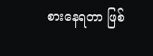စားနေရတာ ဖြစ်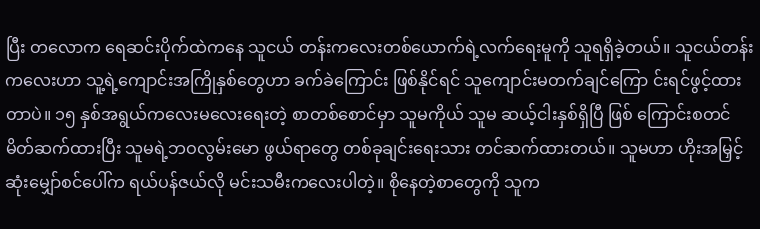ပြီး တလောက ရေဆင်းပိုက်ထဲကနေ သူငယ် တန်းကလေးတစ်ယောက်ရဲ့လက်ရေးမူကို သူရရှိခဲ့တယ်။ သူငယ်တန်းကလေးဟာ သူ့ရဲ့ကျောင်းအကြိုနှစ်တွေဟာ ခက်ခဲကြောင်း ဖြစ်နိုင်ရင် သူကျောင်းမတက်ချင်ကြော င်းရင်ဖွင့်ထားတာပဲ။ ၁၅ နှစ်အရွယ်ကလေးမလေးရေးတဲ့ စာတစ်စောင်မှာ သူမကိုယ် သူမ ဆယ့်ငါးနှစ်ရှိပြီ ဖြစ် ကြောင်းစတင်မိတ်ဆက်ထားပြီး သူမရဲ့ဘဝလွမ်းမော ဖွယ်ရာတွေ တစ်ခုချင်းရေးသား တင်ဆက်ထားတယ်။ သူမဟာ ဟိုးအမြှင့်ဆုံးမျှော်စင်ပေါ်က ရယ်ပန်ဇယ်လို မင်းသမီးကလေးပါတဲ့။ စိုနေတဲ့စာတွေကို သူက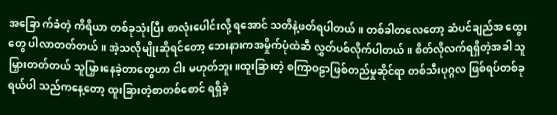အခြော က်ခံတဲ့ ကိရိယာ တစ်ခုသုံးပြီး စာလုံးပေါင်းလို့ ရအောင် သတိနဲ့ဖတ်ရပါတယ်။ တစ်ခါတလေတော့ ဆံပင်ချည်အ ထွေးတွေ ပါလာတတ်တယ်။ အဲ့သလိုမျိုးဆိုရင်တော့ ဘေးနားကအမှိုက်ပုံထဲဆီ လွှတ်ပစ်လိုက်ပါတယ်။ စိတ်လိုလက်ရရှိတဲ့အခါ သူမြှားတတ်တယ် သူမြှားနေခဲ့တာတွေဟာ ငါး မဟုတ်ဘူး။ထူးခြားတဲ့ စကြာဝဠာဖြစ်တည်မှုဆိုင်ရာ တစ်သီးပုဂ္ဂလ ဖြစ်ရပ်တစ်ခုရယ်ပါ သည်ကနေ့တော့ ထူးခြားတဲ့စာတစ်စောင် ရရှိခဲ့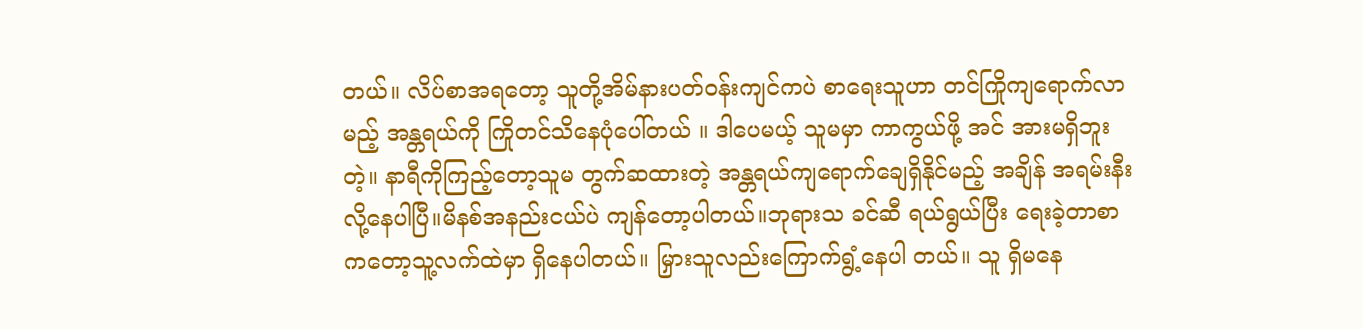တယ်။ လိပ်စာအရတော့ သူတို့အိမ်နားပတ်ဝန်းကျင်ကပဲ စာရေးသူဟာ တင်ကြိုကျရောက်လာမည့် အန္တရယ်ကို ကြိုတင်သိနေပုံပေါ်တယ် ။ ဒါပေမယ့် သူမမှာ ကာကွယ်ဖို့ အင် အားမရှိဘူးတဲ့။ နာရီကိုကြည့်တော့သူမ တွက်ဆထားတဲ့ အန္တရယ်ကျရောက်ချေရှိနိုင်မည့် အချိန် အရမ်းနီးလို့နေပါပြီ။မိနစ်အနည်းငယ်ပဲ ကျန်တော့ပါတယ်။ဘုရားသ ခင်ဆီ ရယ်ရွယ်ပြီး ရေးခဲ့တာစာကတော့သူ့လက်ထဲမှာ ရှိနေပါတယ်။ မြှားသူလည်းကြောက်ရွံ့နေပါ တယ်။ သူ ရှိမနေ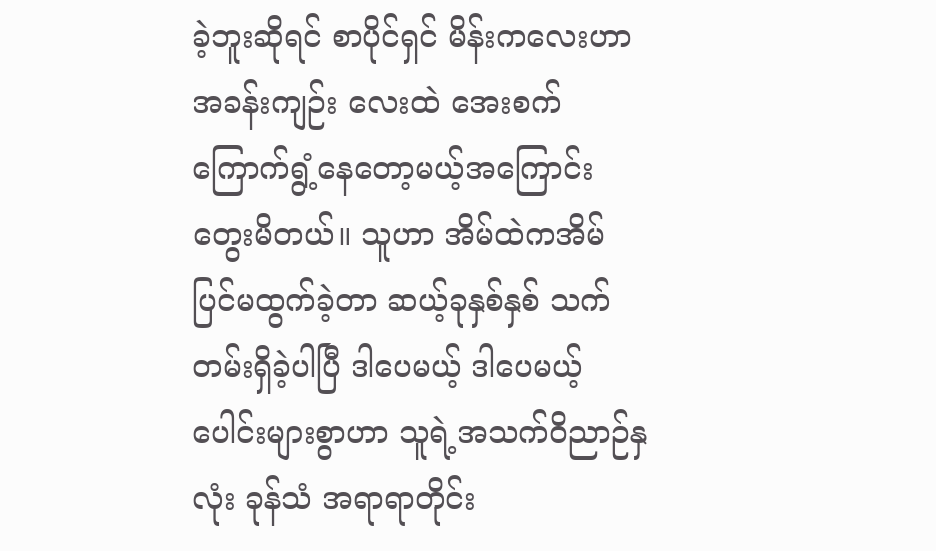ခဲ့ဘူးဆိုရင် စာပိုင်ရှင် မိန်းကလေးဟာ အခန်းကျဉ်း လေးထဲ အေးစက်ကြောက်ရွံ့နေတော့မယ့်အကြောင်းတွေးမိတယ်။ သူဟာ အိမ်ထဲကအိမ်ပြင်မထွက်ခဲ့တာ ဆယ့်ခုနှစ်နှစ် သက်တမ်းရှိခဲ့ပါပြီ ဒါပေမယ့် ဒါပေမယ့် ပေါင်းများစွာဟာ သူရဲ့အသက်ဝိညာဉ်နှလုံး ခုန်သံ အရာရာတိုင်း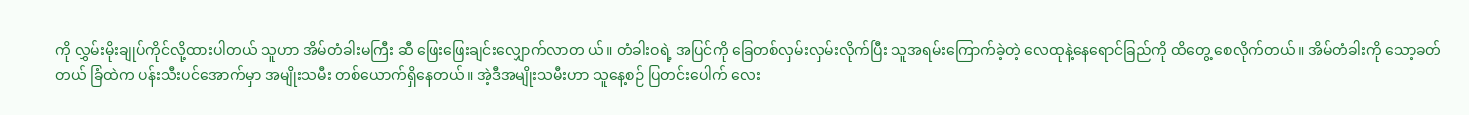ကို လွှမ်းမိုးချုပ်ကိုင်လို့ထားပါတယ် သူဟာ အိမ်တံခါးမကြီး ဆီ ဖြေးဖြေးချင်းလျှောက်လာတ ယ်။ တံခါးဝရဲ့ အပြင်ကို ခြေတစ်လှမ်းလှမ်းလိုက်ပြီး သူအရမ်းကြောက်ခဲ့တဲ့ လေထုနဲ့နေရောင်ခြည်ကို ထိတွေ့ စေလိုက်တယ်။ အိမ်တံခါးကို သော့ခတ်တယ် ခြံထဲက ပန်းသီးပင်အောက်မှာ အမျိုးသမီး တစ်ယောက်ရှိနေတယ်။ အဲ့ဒီအမျိုးသမီးဟာ သူနေ့စဉ် ပြတင်းပေါက် လေး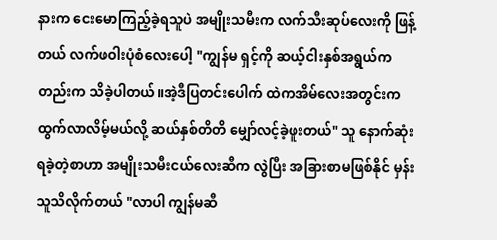နားက ငေးမောကြည့်ခဲ့ရသူပဲ အမျိုးသမီးက လက်သီးဆုပ်လေးကို ဖြန့်တယ် လက်ဖဝါးပုံစံလေးပေါ့ "ကျွန်မ ရှင့်ကို ဆယ့်ငါးနှစ်အရွယ်ကတည်းက သိခဲ့ပါတယ်။အဲ့ဒီပြတင်းပေါက် ထဲကအိမ်လေးအတွင်းက ထွက်လာလိမ့်မယ်လို့ ဆယ်နှစ်တိတိ မျှော်လင့်ခဲ့ဖူးတယ်" သူ နောက်ဆုံးရခဲ့တဲ့စာဟာ အမျိုးသမီးငယ်လေးဆီက လွဲပြီး အခြားစာမဖြစ်နိုင် မှန်း သူသိလိုက်တယ် "လာပါ ကျွန်မဆီ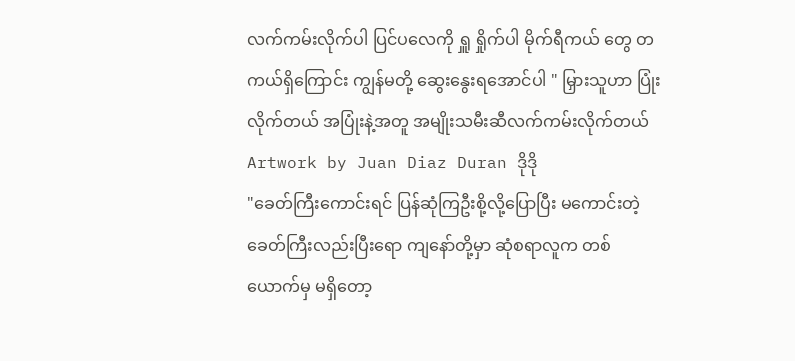လက်ကမ်းလိုက်ပါ ပြင်ပလေကို ရှူ ရှိုက်ပါ မိုက်ရီကယ် တွေ တကယ်ရှိကြောင်း ကျွန်မတို့ ဆွေးနွေးရအောင်ပါ " မြှားသူဟာ ပြုံးလိုက်တယ် အပြုံးနဲ့အတူ အမျိုးသမီးဆီလက်ကမ်းလိုက်တယ် Artwork by Juan Diaz Duran ဒိုဒို
"ခေတ်ကြီးကောင်းရင် ပြန်ဆုံကြဦးစို့လို့ပြောပြီး မကောင်းတဲ့ခေတ်ကြီးလည်းပြီးရော ကျနော်တို့မှာ ဆုံစရာလူက တစ်ယောက်မှ မရှိတော့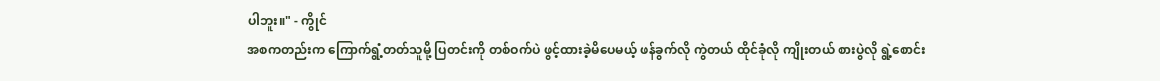ပါဘူး။" - ကွိုင်
အစကတည်းက ကြောက်ရွံ့တတ်သူမို့ ပြတင်းကို တစ်ဝက်ပဲ ဖွင့်ထားခဲ့မိပေမယ့် ဖန်ခွက်လို ကွဲတယ် ထိုင်ခုံလို ကျိုးတယ် စားပွဲလို ရွဲ့စောင်း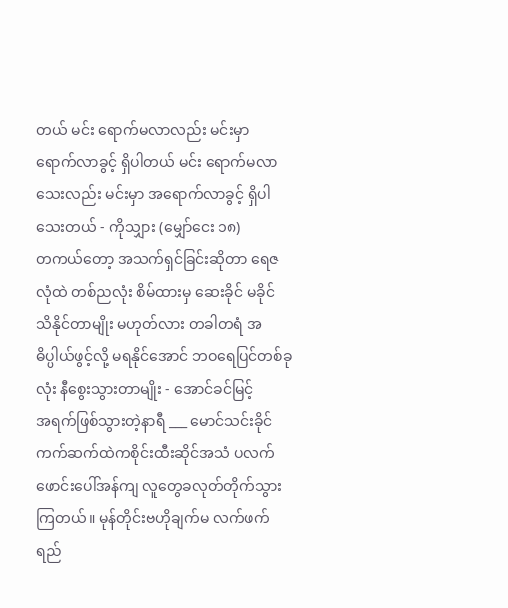တယ် မင်း ရောက်မလာလည်း မင်းမှာ ရောက်လာခွင့် ရှိပါတယ် မင်း ရောက်မလာသေးလည်း မင်းမှာ အရောက်လာခွင့် ရှိပါသေးတယ် - ကိုသျှား (မျှော်ငေး ၁၈)
တကယ်တော့ အသက်ရှင်ခြင်းဆိုတာ ရေဇလုံထဲ တစ်ညလုံး စိမ်ထားမှ ဆေးခိုင် မခိုင် သိနိုင်တာမျိုး မဟုတ်လား တခါတရံ အဓိပ္ပါယ်ဖွင့်လို့ မရနိုင်အောင် ဘဝရေပြင်တစ်ခုလုံး နီစွေးသွားတာမျိုး - အောင်ခင်မြင့်
အရက်ဖြစ်သွားတဲ့နာရီ ___ မောင်သင်းခိုင် ကက်ဆက်ထဲကစိုင်းထီးဆိုင်အသံ ပလက်ဖောင်းပေါ်အန်ကျ လူတွေခလုတ်တိုက်သွားကြတယ်။ မုန်တိုင်းဗဟိုချက်မ လက်ဖက်ရည်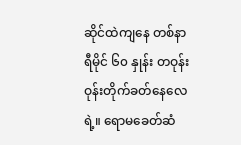ဆိုင်ထဲကျနေ တစ်နာရီမိုင် ၆၀ နှုန်း တဝုန်းဝုန်းတိုက်ခတ်နေလေရဲ့။ ရောမခေတ်ဆံ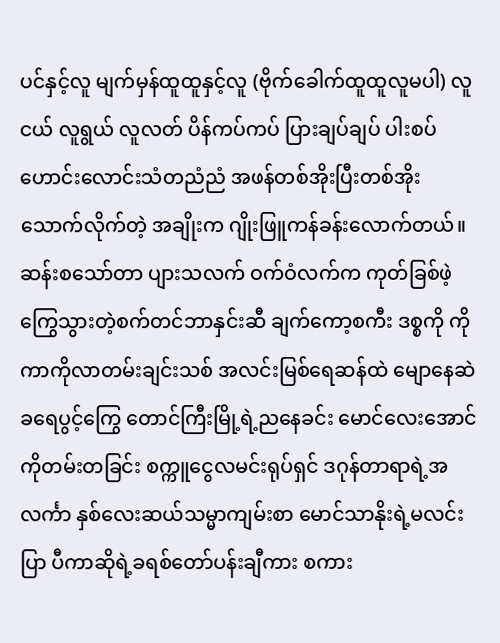ပင်နှင့်လူ မျက်မှန်ထူထူနှင့်လူ (ဗိုက်ခေါက်ထူထူလူမပါ) လူငယ် လူရွယ် လူလတ် ပိန်ကပ်ကပ် ပြားချပ်ချပ် ပါးစပ်ဟောင်းလောင်းသံတညံညံ အဖန်တစ်အိုးပြီးတစ်အိုး သောက်လိုက်တဲ့ အချိုးက ဂျိုးဖြူကန်ခန်းလောက်တယ်။ ဆန်းစသော်တာ ပျားသလက် ဝက်ဝံလက်က ကုတ်ခြစ်ဖဲ့ ကြွေသွားတဲ့စက်တင်ဘာနှင်းဆီ ချက်ကော့စကီး ဒစ္စကို ကိုကာကိုလာတမ်းချင်းသစ် အလင်းမြစ်ရေဆန်ထဲ မျောနေဆဲခရေပွင့်ကြွေ တောင်ကြီးမြို့ရဲ့ညနေခင်း မောင်လေးအောင်ကိုတမ်းတခြင်း စက္ကူငွေလမင်းရုပ်ရှင် ဒဂုန်တာရာရဲ့အလင်္ကာ နှစ်လေးဆယ်သမ္မာကျမ်းစာ မောင်သာနိုးရဲ့မလင်းပြာ ပီကာဆိုရဲ့ခရစ်တော်ပန်းချီကား စကား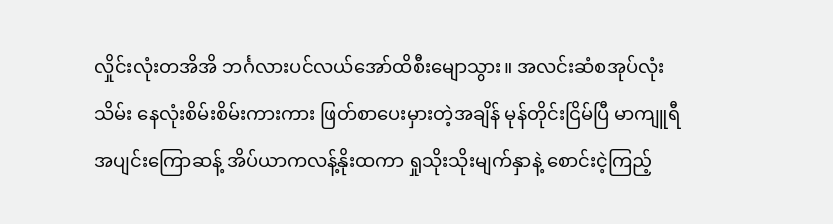လှိုင်းလုံးတအိအိ ဘင်္ဂလားပင်လယ်အော်ထိစီးမျောသွား။ အလင်းဆံစအုပ်လုံးသိမ်း နေလုံးစိမ်းစိမ်းကားကား ဖြတ်စာပေးမှားတဲ့အချိန် မုန်တိုင်းငြိမ်ပြီ မာကျူရီအပျင်းကြောဆန့် အိပ်ယာကလန့်နိုးထကာ ရှုသိုးသိုးမျက်နှာနဲ့ စောင်းငဲ့ကြည့်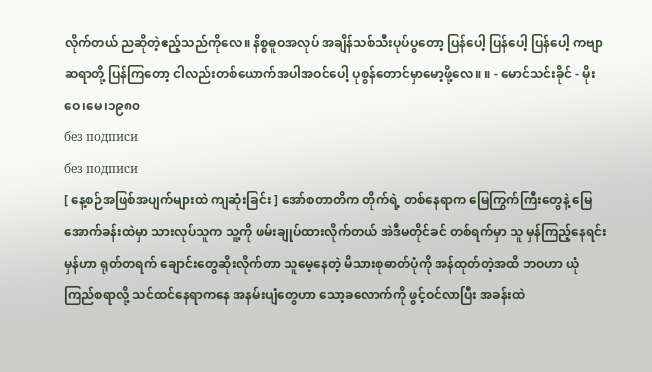လိုက်တယ် ညဆိုတဲ့ဧည့်သည်ကိုလေ။ နိစ္စဓူဝအလုပ် အချိန်သစ်သီးပုပ်ပွတော့ ပြန်ပေါ့ ပြန်ပေါ့ ပြန်ပေါ့ ကဗျာဆရာတို့ ပြန်ကြတော့ ငါလည်းတစ်ယောက်အပါအဝင်ပေါ့ ပုစွန်တောင်မှာမော့ဖို့လေ။ ။ - မောင်သင်းခိုင် - မိုးဝေ၊မေ၊၁၉၈၀
без подписи
без подписи
[ နေ့စဉ်အဖြစ်အပျက်များထဲ ကျဆုံးခြင်း ] အော်စတာတိက တိုက်ရဲ့ တစ်နေရာက မြေကြွက်ကြီးတွေနဲ့ မြေအောက်ခန်းထဲမှာ သားလုပ်သူက သူ့ကို ဖမ်းချုပ်ထားလိုက်တယ် အဲဒီမတိုင်ခင် တစ်ရက်မှာ သူ မှန်ကြည့်နေရင်း မှန်ဟာ ရုတ်တရက် ချောင်းတွေဆိုးလိုက်တာ သူမေ့နေတဲ့ မိသားစုဓာတ်ပုံကို အန်ထုတ်တဲ့အထိ ဘဝဟာ ယုံကြည်စရာလို့ သင်ထင်နေရာကနေ အနမ်းပျံတွေဟာ သော့ခလောက်ကို ဖွင့်ဝင်လာပြီး အခန်းထဲ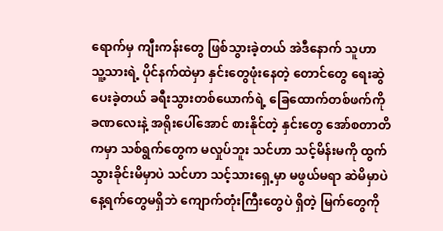ရောက်မှ ကျီးကန်းတွေ ဖြစ်သွားခဲ့တယ် အဲဒီနောက် သူဟာ သူ့သားရဲ့ ပိုင်နက်ထဲမှာ နှင်းတွေဖုံးနေတဲ့ တောင်တွေ ရေးဆွဲပေးခဲ့တယ် ခရီးသွားတစ်ယောက်ရဲ့ ခြေထောက်တစ်ဖက်ကို ခဏလေးနဲ့ အရိုးပေါ်အောင် စားနိုင်တဲ့ နှင်းတွေ အော်စတာတိကမှာ သစ်ရွက်တွေက မလှုပ်ဘူး သင်ဟာ သင့်မိန်းမကို ထွက်သွားခိုင်းမိမှာပဲ သင်ဟာ သင့်သားရှေ့မှာ မဖွယ်မရာ ဆဲမိမှာပဲ နေ့ရက်တွေမရှိဘဲ ကျောက်တုံးကြီးတွေပဲ ရှိတဲ့ မြက်တွေကို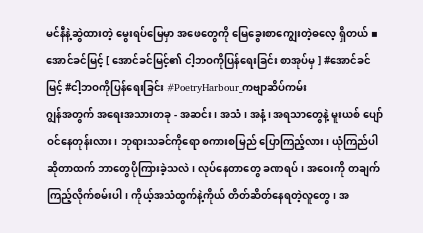မင်နီနဲ့ဆွဲထားတဲ့ မွေးရပ်မြေမှာ အဖေတွေကို မြေခွေးစာကျွေးတဲ့ဓလေ့ ရှိတယ် ▪ အောင်ခင်မြင့် [ အောင်ခင်မြင့်၏ ငါ့ဘဝကိုပြန်ရေးခြင်း စာအုပ်မှ ] #အောင်ခင်မြင့် #ငါ့ဘဝကိုပြန်ရေးခြင်း #PoetryHarbour_ကဗျာဆိပ်ကမ်း
ဂျွန်အတွက် အရေးအသားတခု - အဆင်း၊ အသံ၊ အနံ့၊ အရသာတွေနဲ့ မူးယစ် ပျော်ဝင်နေတုန်းလား၊ ဘုရားသခင်ကိုရော စကားစမြည် ပြောကြည့်လား၊ ယုံကြည်ပါဆိုတာထက် ဘာတွေပိုကြားခဲ့သလဲ၊ လုပ်နေတာတွေ ခဏရပ်၊ အဝေးကို တချက်ကြည့်လိုက်စမ်းပါ၊ ကိုယ့်အသံထွက်နဲ့ကိုယ် တိတ်ဆိတ်နေရတဲ့လူတွေ၊ အ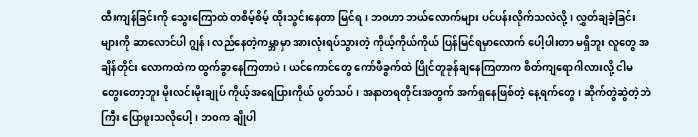ထီးကျန်ခြင်းကို သွေးကြောထဲ တစိမ့်စိမ့် ထိုးသွင်းနေတာ မြင်ရ၊ ဘ၀ဟာ ဘယ်လောက်များ ပင်ပန်းလိုက်သလဲလို့၊ လွှတ်ချခဲ့ခြင်းများကို ဆာလောင်ပါ ဂျွန်၊ လည်နေတဲ့ကမ္ဘာမှာ အားလုံးရပ်သွားတဲ့ ကိုယ့်ကိုယ်ကိုယ် ပြန်မြင်ရမှာလောက် ပေါ့ပါးတာ မရှိဘူး လူတွေ အချိန်တိုင်း လောကထဲက ထွက်ခွာနေကြတာပဲ၊ ယင်ကောင်တွေ ကော်ဖီခွက်ထဲ ပြိုင်တူခုန်ချနေကြတာက စိတ်ကျရောဂါလားလို့ ငါမတွေးတော့ဘူး မိုးလင်းမိုးချုပ် ကိုယ့်အရေပြားကိုယ် ပွတ်သပ်၊ အနာတရတိုင်းအတွက် အက်ရှနေဖြစ်တဲ့ နေ့ရက်တွေ၊ ဆိုက်တွဲဆွဲတဲ့ဘဲကြီး ပြောဖူးသလိုပေါ့၊ ဘ၀က ချိုပါ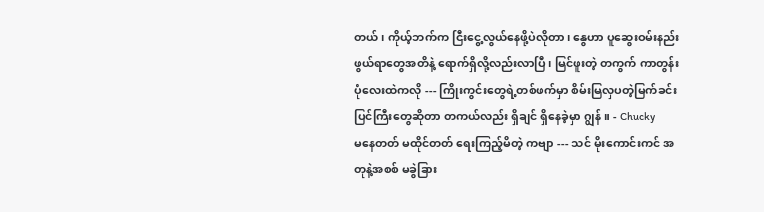တယ်၊ ကိုယ့်ဘက်က ငြီးငွေ့လွယ်နေဖို့ပဲလိုတာ၊ နွေဟာ ပူဆွေးဝမ်းနည်းဖွယ်ရာတွေအတိနဲ့ ရောက်ရှိလို့လည်းလာပြီ၊ မြင်ဖူးတဲ့ တကွက် ကာတွန်းပုံလေးထဲကလို --- ကြိုးကွင်းတွေရဲ့တစ်ဖက်မှာ စိမ်းမြလှပတဲ့မြက်ခင်းပြင်ကြီးတွေဆိုတာ တကယ်လည်း ရှိချင် ရှိနေခဲ့မှာ ဂျွန် ။ - Chucky
မနေတတ် မထိုင်တတ် ရေးကြည့်မိတဲ့ ကဗျာ --- သင် မိုးကောင်းကင် အတုနဲ့အစစ် မခွဲခြား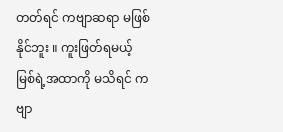တတ်ရင် ကဗျာဆရာ မဖြစ်နိုင်ဘူး ။ ကူးဖြတ်ရမယ့် မြစ်ရဲ့အထာကို မသိရင် ကဗျာ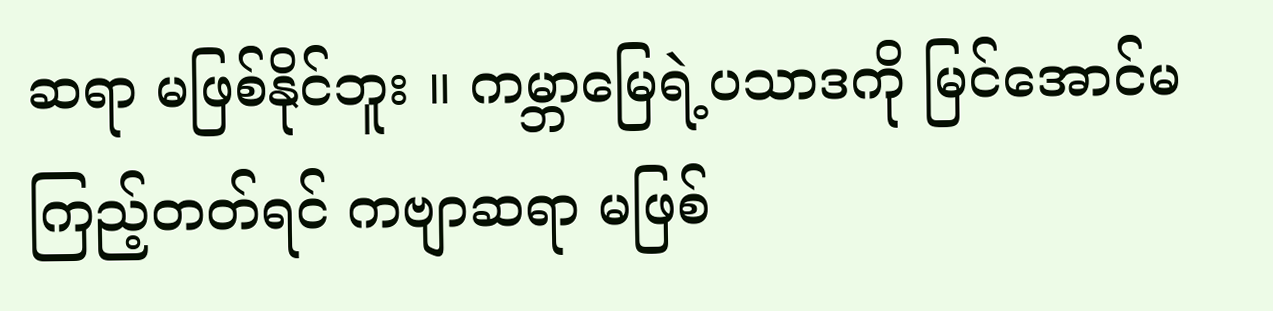ဆရာ မဖြစ်နိုင်ဘူး ။ ကမ္ဘာမြေရဲ့ပသာဒကို မြင်အောင်မကြည့်တတ်ရင် ကဗျာဆရာ မဖြစ်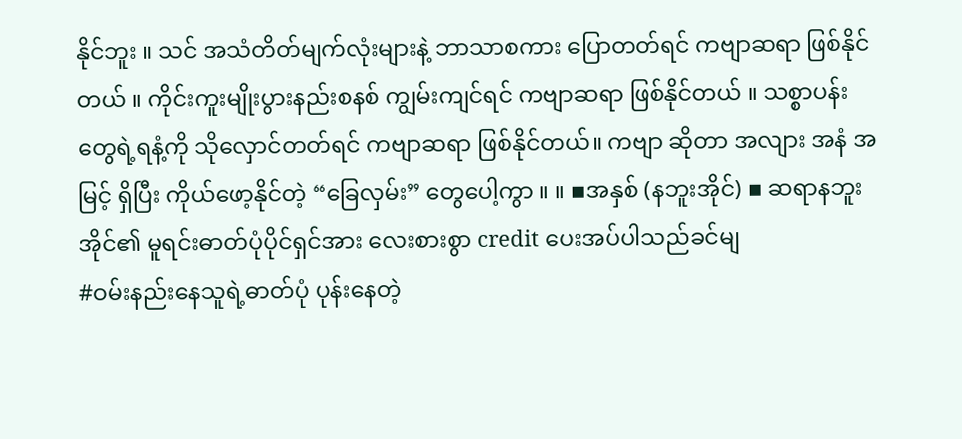နိုင်ဘူး ။ သင် အသံတိတ်မျက်လုံးများနဲ့ ဘာသာစကား ပြောတတ်ရင် ကဗျာဆရာ ဖြစ်နိုင်တယ် ။ ကိုင်းကူးမျိုးပွားနည်းစနစ် ကျွမ်းကျင်ရင် ကဗျာဆရာ ဖြစ်နိုင်တယ် ။ သစ္စာပန်းတွေရဲ့ရနံ့ကို သိုလှောင်တတ်ရင် ကဗျာဆရာ ဖြစ်နိုင်တယ်။ ကဗျာ ဆိုတာ အလျား အနံ အမြင့် ရှိပြီး ကိုယ်ဖော့နိုင်တဲ့ “ခြေလှမ်း” တွေပေါ့ကွာ ။ ။ ▪အနှစ် (နဘူးအိုင်) ▪ ဆရာနဘူးအိုင်၏ မူရင်းဓာတ်ပုံပိုင်ရှင်အား လေးစားစွာ credit ပေးအပ်ပါသည်ခင်မျ
#ဝမ်းနည်းနေသူရဲ့ဓာတ်ပုံ ပုန်းနေတဲ့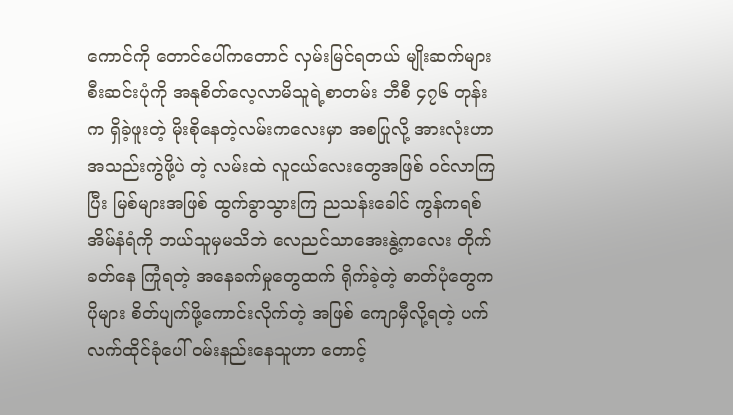ကောင်ကို တောင်ပေါ်ကတောင် လှမ်းမြင်ရတယ် မျိုးဆက်များ စီးဆင်းပုံကို အနုစိတ်လေ့လာမိသူရဲ့စာတမ်း ဘီစီ ၄၇၆ တုန်းက ရှိခဲ့ဖူးတဲ့ မိုးစိုနေတဲ့လမ်းကလေးမှာ အစပြုလို့ အားလုံးဟာ အသည်းကွဲဖို့ပဲ တဲ့ လမ်းထဲ လူငယ်လေးတွေအဖြစ် ဝင်လာကြပြီး မြစ်များအဖြစ် ထွက်ခွာသွားကြ ညသန်းခေါင် ကွန်ကရစ်အိမ်နံရံကို ဘယ်သူမှမသိဘဲ လေညင်သာအေးနွဲ့ကလေး တိုက်ခတ်နေ ကြုံရတဲ့ အနေခက်မှုတွေထက် ရိုက်ခဲ့တဲ့ ဓာတ်ပုံတွေက ပိုများ စိတ်ပျက်ဖို့ကောင်းလိုက်တဲ့ အဖြစ် ကျောမှီလို့ရတဲ့ ပက်လက်ထိုင်ခုံပေါ် ဝမ်းနည်းနေသူဟာ တောင့်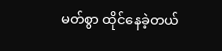မတ်စွာ ထိုင်နေခဲ့တယ်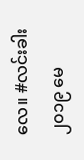လေ။ #လင်းခါး ၂၀၁၉ မေ